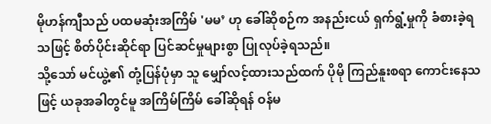မိုဟန်ကျီသည် ပထမဆုံးအကြိမ် 'မမ’ ဟု ခေါ်ဆိုစဉ်က အနည်းငယ် ရှက်ရွံ့မှုကို ခံစားခဲ့ရသဖြင့် စိတ်ပိုင်းဆိုင်ရာ ပြင်ဆင်မှုများစွာ ပြုလုပ်ခဲ့ရသည်။
သို့သော် မင်ယွဲ့၏ တုံ့ပြန်ပုံမှာ သူ မျှော်လင့်ထားသည်ထက် ပိုမို ကြည်နူးစရာ ကောင်းနေသဖြင့် ယခုအခါတွင်မူ အကြိမ်ကြိမ် ခေါ်ဆိုရန် ဝန်မ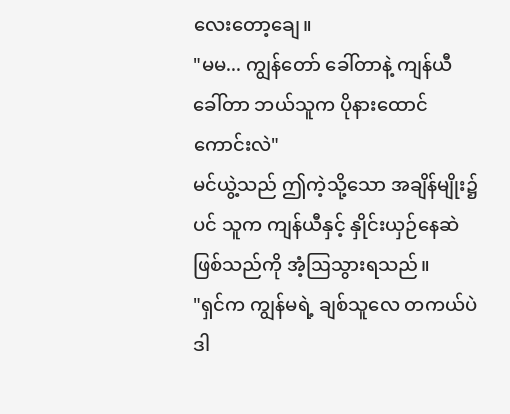လေးတော့ချေ။
"မမ... ကျွန်တော် ခေါ်တာနဲ့ ကျန်ယီ ခေါ်တာ ဘယ်သူက ပိုနားထောင်ကောင်းလဲ"
မင်ယွဲ့သည် ဤကဲ့သို့သော အချိန်မျိုး၌ပင် သူက ကျန်ယီနှင့် နှိုင်းယှဉ်နေဆဲ ဖြစ်သည်ကို အံ့ဩသွားရသည်။
"ရှင်က ကျွန်မရဲ့ ချစ်သူလေ တကယ်ပဲ ဒါ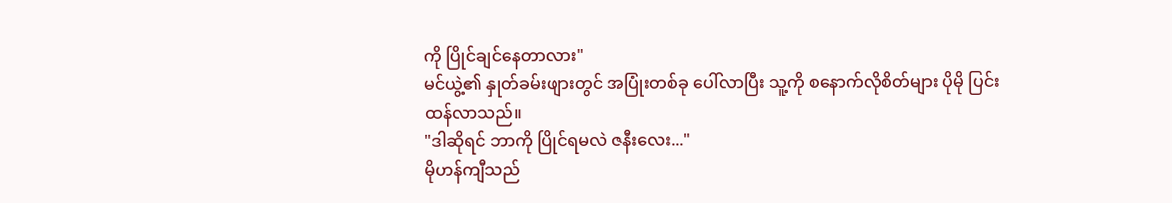ကို ပြိုင်ချင်နေတာလား"
မင်ယွဲ့၏ နှုတ်ခမ်းဖျားတွင် အပြုံးတစ်ခု ပေါ်လာပြီး သူ့ကို စနောက်လိုစိတ်များ ပိုမို ပြင်းထန်လာသည်။
"ဒါဆိုရင် ဘာကို ပြိုင်ရမလဲ ဇနီးလေး..."
မိုဟန်ကျီသည်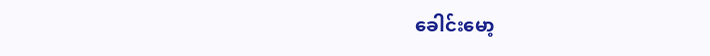ခေါင်းမော့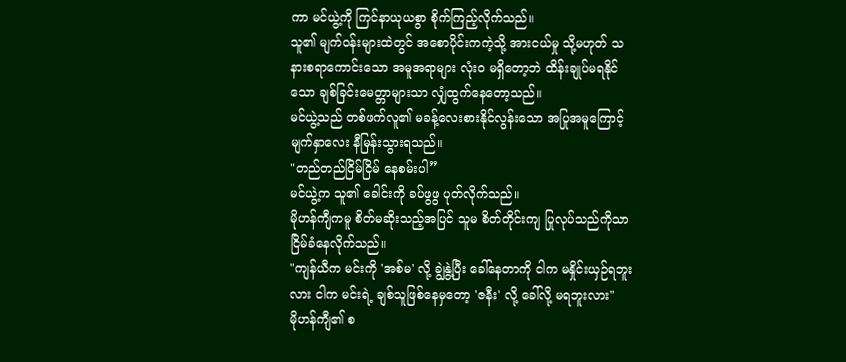ကာ မင်ယွဲ့ကို ကြင်နာယုယစွာ စိုက်ကြည့်လိုက်သည်။
သူ၏ မျက်ဝန်းများထဲတွင် အစောပိုင်းကကဲ့သို့ အားငယ်မှု သို့မဟုတ် သနားစရာကောင်းသော အမူအရာများ လုံးဝ မရှိတော့ဘဲ ထိန်းချုပ်မရနိုင်သော ချစ်ခြင်းမေတ္တာများသာ လျှံထွက်နေတော့သည်။
မင်ယွဲ့သည် တစ်ဖက်လူ၏ မခန့်လေးစားနိုင်လွန်းသော အပြုအမူကြောင့် မျက်နှာလေး နီမြန်းသွားရသည်။
"တည်တည်ငြိမ်ငြိမ် နေစမ်းပါ”
မင်ယွဲ့က သူ၏ ခေါင်းကို ခပ်ဖွဖွ ပုတ်လိုက်သည်။
မိုဟန်ကျီကမူ စိတ်မဆိုးသည့်အပြင် သူမ စိတ်တိုင်းကျ ပြုလုပ်သည်ကိုသာ ငြိမ်ခံနေလိုက်သည်။
"ကျန်ယီက မင်းကို 'အစ်မ' လို့ ချွဲနွဲ့ပြီး ခေါ်နေတာကို ငါက မနှိုင်းယှဉ်ရဘူးလား ငါက မင်းရဲ့ ချစ်သူဖြစ်နေမှတော့ 'ဇနီး' လို့ ခေါ်လို့ မရဘူးလား"
မိုဟန်ကျီ၏ စ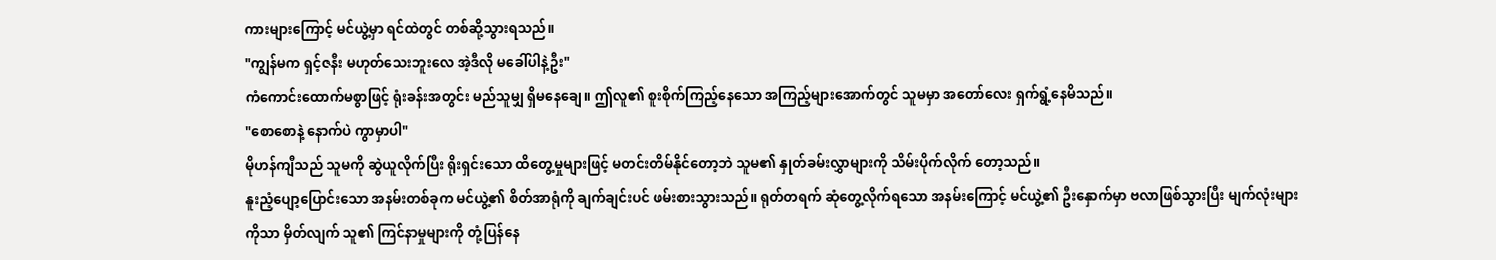ကားများကြောင့် မင်ယွဲ့မှာ ရင်ထဲတွင် တစ်ဆို့သွားရသည်။
"ကျွန်မက ရှင့်ဇနီး မဟုတ်သေးဘူးလေ အဲ့ဒီလို မခေါ်ပါနဲ့ဦး"
ကံကောင်းထောက်မစွာဖြင့် ရုံးခန်းအတွင်း မည်သူမျှ ရှိမနေချေ။ ဤလူ၏ စူးစိုက်ကြည့်နေသော အကြည့်များအောက်တွင် သူမမှာ အတော်လေး ရှက်ရွံ့နေမိသည်။
"စောစောနဲ့ နောက်ပဲ ကွာမှာပါ"
မိုဟန်ကျီသည် သူမကို ဆွဲယူလိုက်ပြီး ရိုးရှင်းသော ထိတွေ့မှုများဖြင့် မတင်းတိမ်နိုင်တော့ဘဲ သူမ၏ နှုတ်ခမ်းလွှာများကို သိမ်းပိုက်လိုက် တော့သည်။
နူးညံ့ပျော့ပြောင်းသော အနမ်းတစ်ခုက မင်ယွဲ့၏ စိတ်အာရုံကို ချက်ချင်းပင် ဖမ်းစားသွားသည်။ ရုတ်တရက် ဆုံတွေ့လိုက်ရသော အနမ်းကြောင့် မင်ယွဲ့၏ ဦးနှောက်မှာ ဗလာဖြစ်သွားပြီး မျက်လုံးများကိုသာ မှိတ်လျက် သူ၏ ကြင်နာမှုများကို တုံ့ပြန်နေ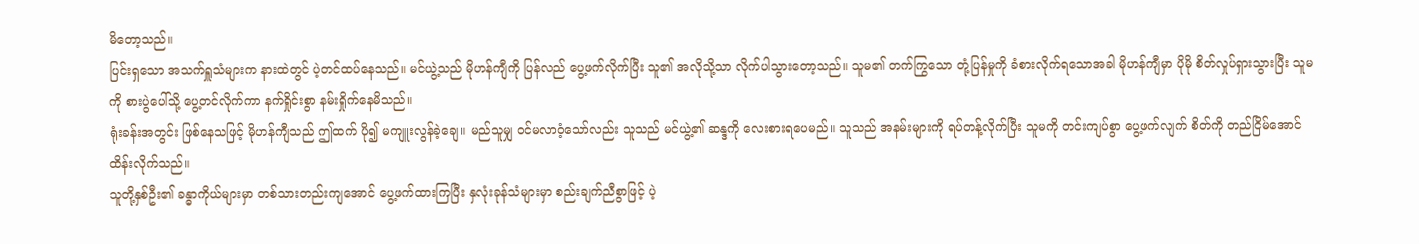မိတော့သည်။
ပြင်းရှသော အသက်ရှူသံများက နားထဲတွင် ပဲ့တင်ထပ်နေသည်။ မင်ယွဲ့သည် မိုဟန်ကျီကို ပြန်လည် ပွေ့ဖက်လိုက်ပြီး သူ၏ အလိုသို့သာ လိုက်ပါသွားတော့သည်။ သူမ၏ တက်ကြွသော တုံ့ပြန်မှုကို ခံစားလိုက်ရသောအခါ မိုဟန်ကျီမှာ ပိုမို စိတ်လှုပ်ရှားသွားပြီး သူမကို စားပွဲပေါ်သို့ ပွေ့တင်လိုက်ကာ နက်ရှိုင်းစွာ နမ်းရှိုက်နေမိသည်။
ရုံးခန်းအတွင်း ဖြစ်နေသဖြင့် မိုဟန်ကျီသည် ဤထက် ပို၍ မကျူးလွန်ခဲ့ချေ။ မည်သူမျှ ဝင်မလာဝံ့သော်လည်း သူသည် မင်ယွဲ့၏ ဆန္ဒကို လေးစားရပေမည်။ သူသည် အနမ်းများကို ရပ်တန့်လိုက်ပြီး သူမကို တင်းကျပ်စွာ ပွေ့ဖက်လျက် စိတ်ကို တည်ငြိမ်အောင် ထိန်းလိုက်သည်။
သူတို့နှစ်ဦး၏ ခန္ဓာကိုယ်များမှာ တစ်သားတည်းကျအောင် ပွေ့ဖက်ထားကြပြီး နှလုံးခုန်သံများမှာ စည်းချက်ညီစွာဖြင့် ပဲ့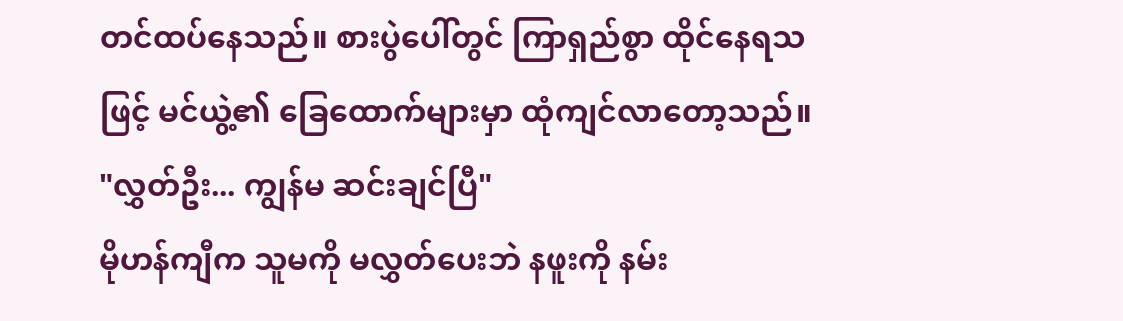တင်ထပ်နေသည်။ စားပွဲပေါ်တွင် ကြာရှည်စွာ ထိုင်နေရသဖြင့် မင်ယွဲ့၏ ခြေထောက်များမှာ ထုံကျင်လာတော့သည်။
"လွှတ်ဦး... ကျွန်မ ဆင်းချင်ပြီ"
မိုဟန်ကျီက သူမကို မလွှတ်ပေးဘဲ နဖူးကို နမ်း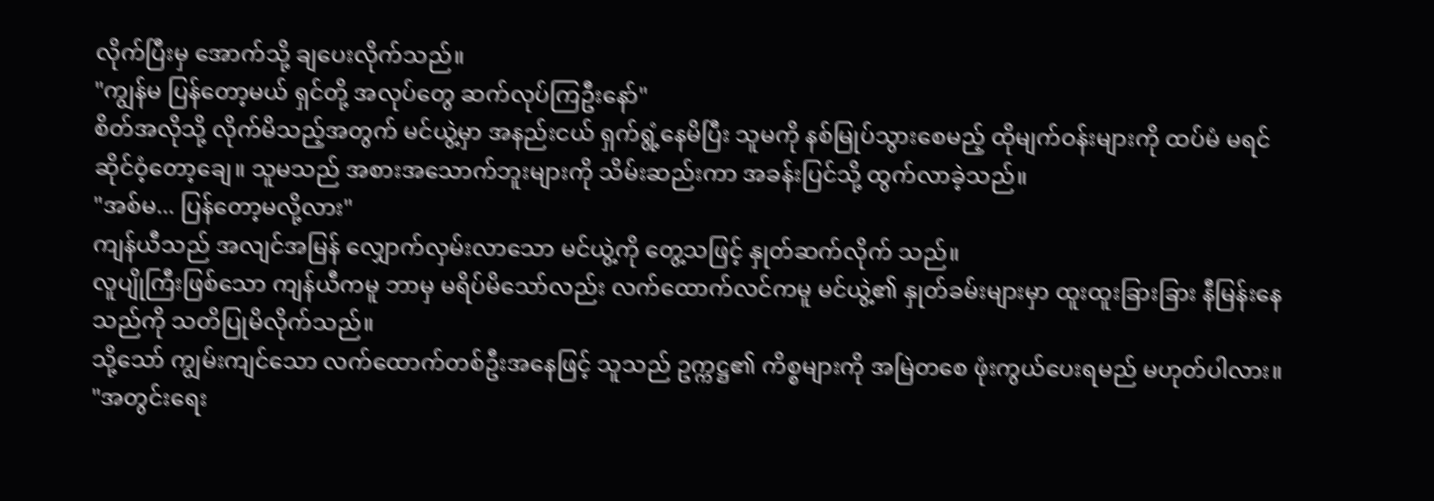လိုက်ပြီးမှ အောက်သို့ ချပေးလိုက်သည်။
"ကျွန်မ ပြန်တော့မယ် ရှင်တို့ အလုပ်တွေ ဆက်လုပ်ကြဦးနော်"
စိတ်အလိုသို့ လိုက်မိသည့်အတွက် မင်ယွဲ့မှာ အနည်းငယ် ရှက်ရွံ့နေမိပြီး သူမကို နစ်မြုပ်သွားစေမည့် ထိုမျက်ဝန်းများကို ထပ်မံ မရင်ဆိုင်ဝံ့တော့ချေ။ သူမသည် အစားအသောက်ဘူးများကို သိမ်းဆည်းကာ အခန်းပြင်သို့ ထွက်လာခဲ့သည်။
"အစ်မ... ပြန်တော့မလို့လား"
ကျန်ယီသည် အလျင်အမြန် လျှောက်လှမ်းလာသော မင်ယွဲ့ကို တွေ့သဖြင့် နှုတ်ဆက်လိုက် သည်။
လူပျိုကြီးဖြစ်သော ကျန်ယီကမူ ဘာမှ မရိပ်မိသော်လည်း လက်ထောက်လင်ကမူ မင်ယွဲ့၏ နှုတ်ခမ်းများမှာ ထူးထူးခြားခြား နီမြန်းနေသည်ကို သတိပြုမိလိုက်သည်။
သို့သော် ကျွမ်းကျင်သော လက်ထောက်တစ်ဦးအနေဖြင့် သူသည် ဥက္ကဋ္ဌ၏ ကိစ္စများကို အမြဲတစေ ဖုံးကွယ်ပေးရမည် မဟုတ်ပါလား။
"အတွင်းရေး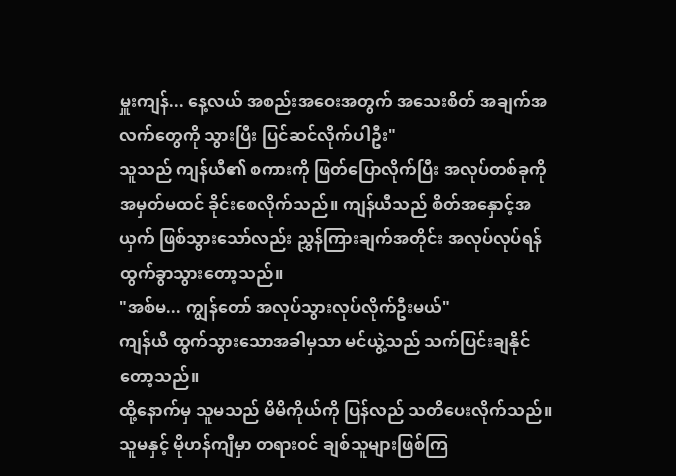မှူးကျန်... နေ့လယ် အစည်းအဝေးအတွက် အသေးစိတ် အချက်အလက်တွေကို သွားပြီး ပြင်ဆင်လိုက်ပါဦး"
သူသည် ကျန်ယီ၏ စကားကို ဖြတ်ပြောလိုက်ပြီး အလုပ်တစ်ခုကို အမှတ်မထင် ခိုင်းစေလိုက်သည်။ ကျန်ယီသည် စိတ်အနှောင့်အယှက် ဖြစ်သွားသော်လည်း ညွှန်ကြားချက်အတိုင်း အလုပ်လုပ်ရန် ထွက်ခွာသွားတော့သည်။
"အစ်မ... ကျွန်တော် အလုပ်သွားလုပ်လိုက်ဦးမယ်"
ကျန်ယီ ထွက်သွားသောအခါမှသာ မင်ယွဲ့သည် သက်ပြင်းချနိုင်တော့သည်။
ထို့နောက်မှ သူမသည် မိမိကိုယ်ကို ပြန်လည် သတိပေးလိုက်သည်။ သူမနှင့် မိုဟန်ကျီမှာ တရားဝင် ချစ်သူများဖြစ်ကြ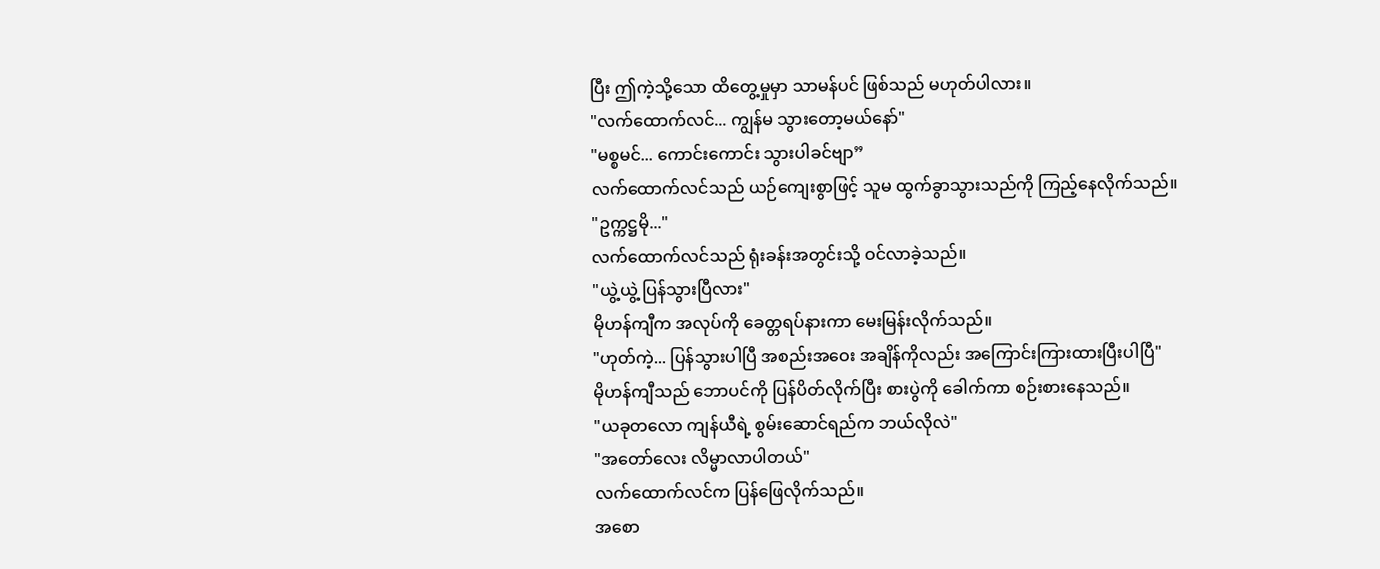ပြီး ဤကဲ့သို့သော ထိတွေ့မှုမှာ သာမန်ပင် ဖြစ်သည် မဟုတ်ပါလား။
"လက်ထောက်လင်... ကျွန်မ သွားတော့မယ်နော်"
"မစ္စမင်... ကောင်းကောင်း သွားပါခင်ဗျာ”
လက်ထောက်လင်သည် ယဉ်ကျေးစွာဖြင့် သူမ ထွက်ခွာသွားသည်ကို ကြည့်နေလိုက်သည်။
"ဥက္ကဋ္ဌမို..."
လက်ထောက်လင်သည် ရုံးခန်းအတွင်းသို့ ဝင်လာခဲ့သည်။
"ယွဲ့ယွဲ့ ပြန်သွားပြီလား"
မိုဟန်ကျီက အလုပ်ကို ခေတ္တရပ်နားကာ မေးမြန်းလိုက်သည်။
"ဟုတ်ကဲ့... ပြန်သွားပါပြီ အစည်းအဝေး အချိန်ကိုလည်း အကြောင်းကြားထားပြီးပါပြီ"
မိုဟန်ကျီသည် ဘောပင်ကို ပြန်ပိတ်လိုက်ပြီး စားပွဲကို ခေါက်ကာ စဉ်းစားနေသည်။
"ယခုတလော ကျန်ယီရဲ့ စွမ်းဆောင်ရည်က ဘယ်လိုလဲ"
"အတော်လေး လိမ္မာလာပါတယ်"
လက်ထောက်လင်က ပြန်ဖြေလိုက်သည်။
အစော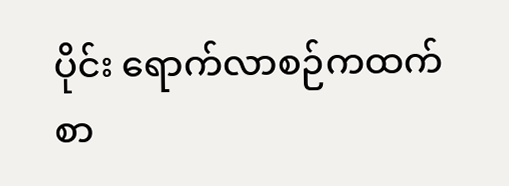ပိုင်း ရောက်လာစဉ်ကထက်စာ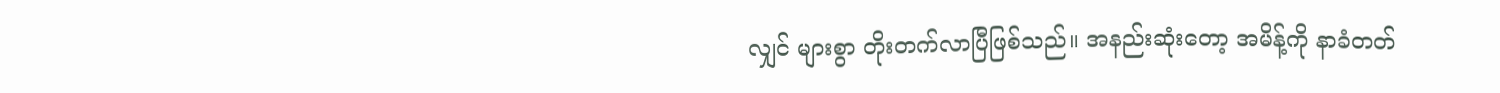လျှင် များစွာ တိုးတက်လာပြီဖြစ်သည်။ အနည်းဆုံးတော့ အမိန့်ကို နာခံတတ်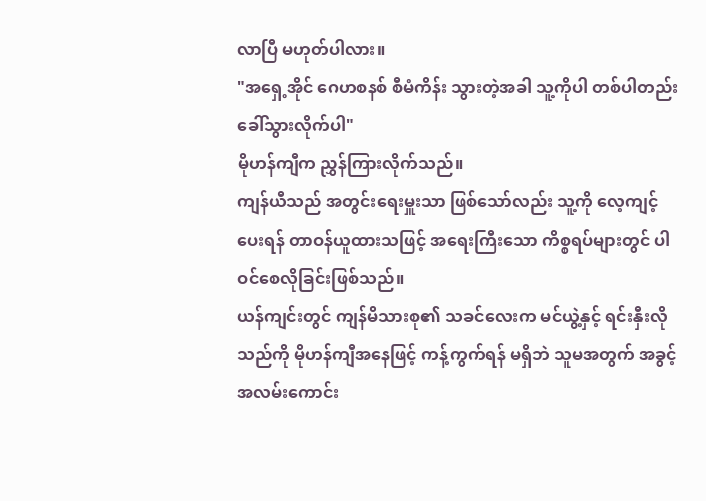လာပြီ မဟုတ်ပါလား။
"အရှေ့အိုင် ဂေဟစနစ် စီမံကိန်း သွားတဲ့အခါ သူ့ကိုပါ တစ်ပါတည်း ခေါ်သွားလိုက်ပါ"
မိုဟန်ကျီက ညွှန်ကြားလိုက်သည်။
ကျန်ယီသည် အတွင်းရေးမှူးသာ ဖြစ်သော်လည်း သူ့ကို လေ့ကျင့်ပေးရန် တာဝန်ယူထားသဖြင့် အရေးကြီးသော ကိစ္စရပ်များတွင် ပါဝင်စေလိုခြင်းဖြစ်သည်။
ယန်ကျင်းတွင် ကျန်မိသားစု၏ သခင်လေးက မင်ယွဲ့နှင့် ရင်းနှီးလိုသည်ကို မိုဟန်ကျီအနေဖြင့် ကန့်ကွက်ရန် မရှိဘဲ သူမအတွက် အခွင့်အလမ်းကောင်း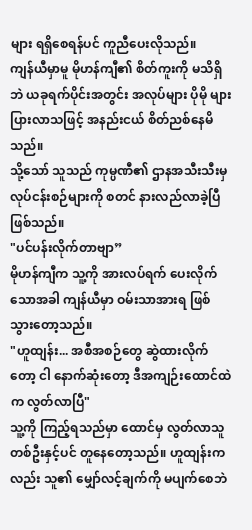များ ရရှိစေရန်ပင် ကူညီပေးလိုသည်။
ကျန်ယီမှာမူ မိုဟန်ကျီ၏ စိတ်ကူးကို မသိရှိဘဲ ယခုရက်ပိုင်းအတွင်း အလုပ်များ ပိုမို များပြားလာသဖြင့် အနည်းငယ် စိတ်ညစ်နေမိသည်။
သို့သော် သူသည် ကုမ္ပဏီ၏ ဌာနအသီးသီးမှ လုပ်ငန်းစဉ်များကို စတင် နားလည်လာခဲ့ပြီဖြစ်သည်။
"ပင်ပန်းလိုက်တာဗျာ”
မိုဟန်ကျီက သူ့ကို အားလပ်ရက် ပေးလိုက်သောအခါ ကျန်ယီမှာ ဝမ်းသာအားရ ဖြစ်သွားတော့သည်။
"ဟူထျန်း... အစီအစဉ်တွေ ဆွဲထားလိုက်တော့ ငါ နောက်ဆုံးတော့ ဒီအကျဉ်းထောင်ထဲက လွတ်လာပြီ"
သူ့ကို ကြည့်ရသည်မှာ ထောင်မှ လွတ်လာသူတစ်ဦးနှင့်ပင် တူနေတော့သည်။ ဟူထျန်းကလည်း သူ၏ မျှော်လင့်ချက်ကို မပျက်စေဘဲ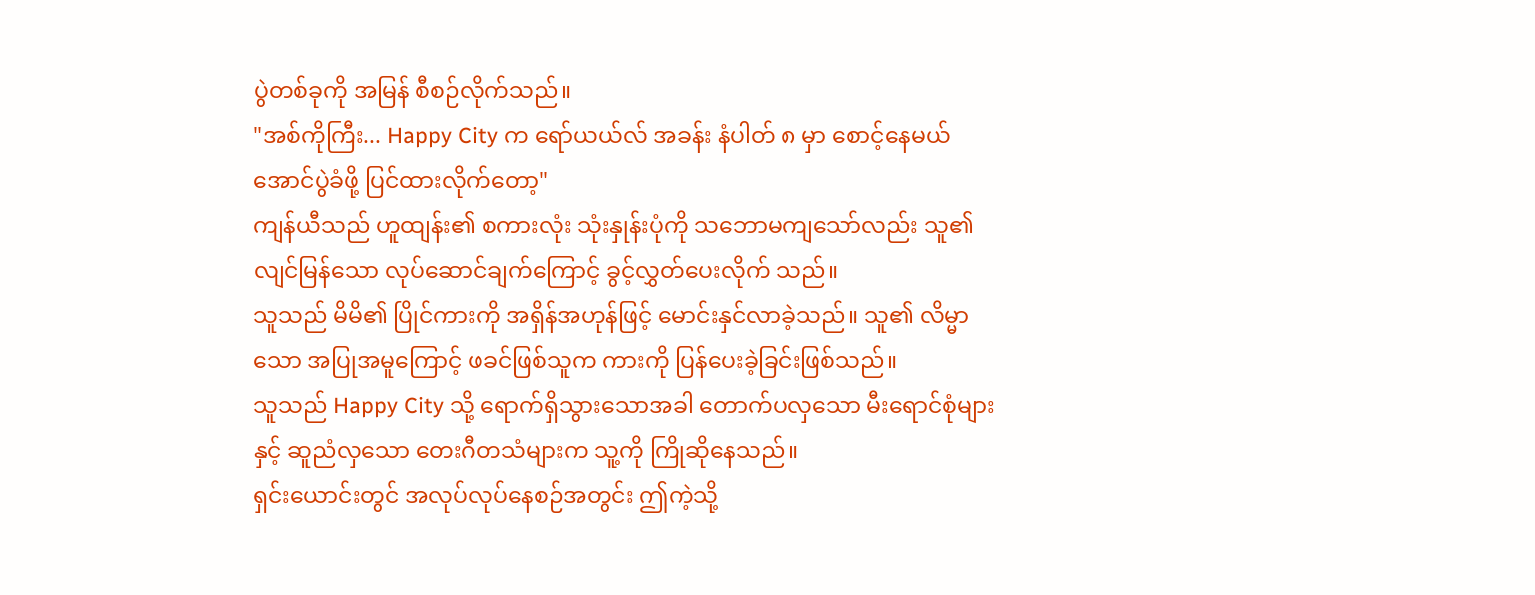ပွဲတစ်ခုကို အမြန် စီစဉ်လိုက်သည်။
"အစ်ကိုကြီး... Happy City က ရော်ယယ်လ် အခန်း နံပါတ် ၈ မှာ စောင့်နေမယ် အောင်ပွဲခံဖို့ ပြင်ထားလိုက်တော့"
ကျန်ယီသည် ဟူထျန်း၏ စကားလုံး သုံးနှုန်းပုံကို သဘောမကျသော်လည်း သူ၏ လျင်မြန်သော လုပ်ဆောင်ချက်ကြောင့် ခွင့်လွှတ်ပေးလိုက် သည်။
သူသည် မိမိ၏ ပြိုင်ကားကို အရှိန်အဟုန်ဖြင့် မောင်းနှင်လာခဲ့သည်။ သူ၏ လိမ္မာသော အပြုအမူကြောင့် ဖခင်ဖြစ်သူက ကားကို ပြန်ပေးခဲ့ခြင်းဖြစ်သည်။
သူသည် Happy City သို့ ရောက်ရှိသွားသောအခါ တောက်ပလှသော မီးရောင်စုံများနှင့် ဆူညံလှသော တေးဂီတသံများက သူ့ကို ကြိုဆိုနေသည်။
ရှင်းယောင်းတွင် အလုပ်လုပ်နေစဉ်အတွင်း ဤကဲ့သို့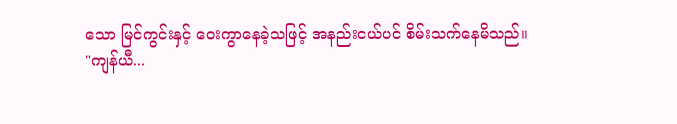သော မြင်ကွင်းနှင့် ဝေးကွာနေခဲ့သဖြင့် အနည်းငယ်ပင် စိမ်းသက်နေမိသည်။
"ကျန်ယီ...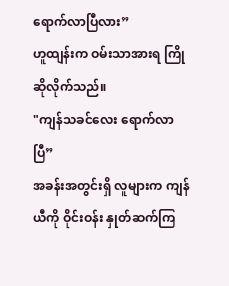ရောက်လာပြီလား”
ဟူထျန်းက ဝမ်းသာအားရ ကြိုဆိုလိုက်သည်။
"ကျန်သခင်လေး ရောက်လာပြီ”
အခန်းအတွင်းရှိ လူများက ကျန်ယီကို ဝိုင်းဝန်း နှုတ်ဆက်ကြ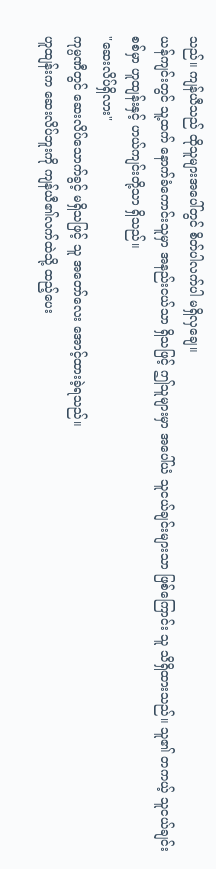သည်။ ကျန်ယီသည် ထိုသူများအပေါ်တွင် စိတ်ပါလက်ပါ မရှိလှချေ။
ယန်ကျင်းတွင် သူ့ထက် နောက်ခံကောင်းသူမှာ အနည်းငယ်သာ ရှိသဖြင့် ဤသူများမှာ အပေါ်ယံ သူငယ်ချင်းများသာ ဖြစ်ကြောင်း သူ သိရှိထားသည်။ သူ၏ တကယ့် သူငယ်ချင်းစစ်မှာ ဟူထျန်းနှင့် ဟယ်ကျင်းတို့သာ ရှိသည်။
"ဆေးလိပ်ရှိလား"
ကုမ္ပဏီတွင် ဆေးလိပ်သောက်ခွင့် မရှိသဖြင့် သူ အတော်လေး အောင့်ထားခဲ့ရသည်။
ဟူထျန်းက ဆေးလိပ်ဘူးကို ကျန်ယီ၏လက်ထဲသို့ ထည့်ပေး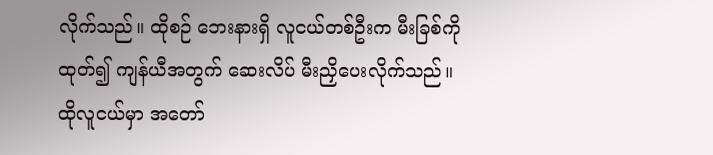လိုက်သည်။ ထိုစဉ် ဘေးနားရှိ လူငယ်တစ်ဦးက မီးခြစ်ကို ထုတ်၍ ကျန်ယီအတွက် ဆေးလိပ် မီးညှိပေးလိုက်သည်။
ထိုလူငယ်မှာ အတော်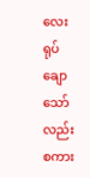လေး ရုပ်ချောသော်လည်း စကား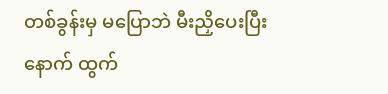တစ်ခွန်းမှ မပြောဘဲ မီးညှိပေးပြီးနောက် ထွက်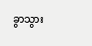ခွာသွား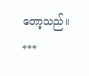တော့သည်။
***